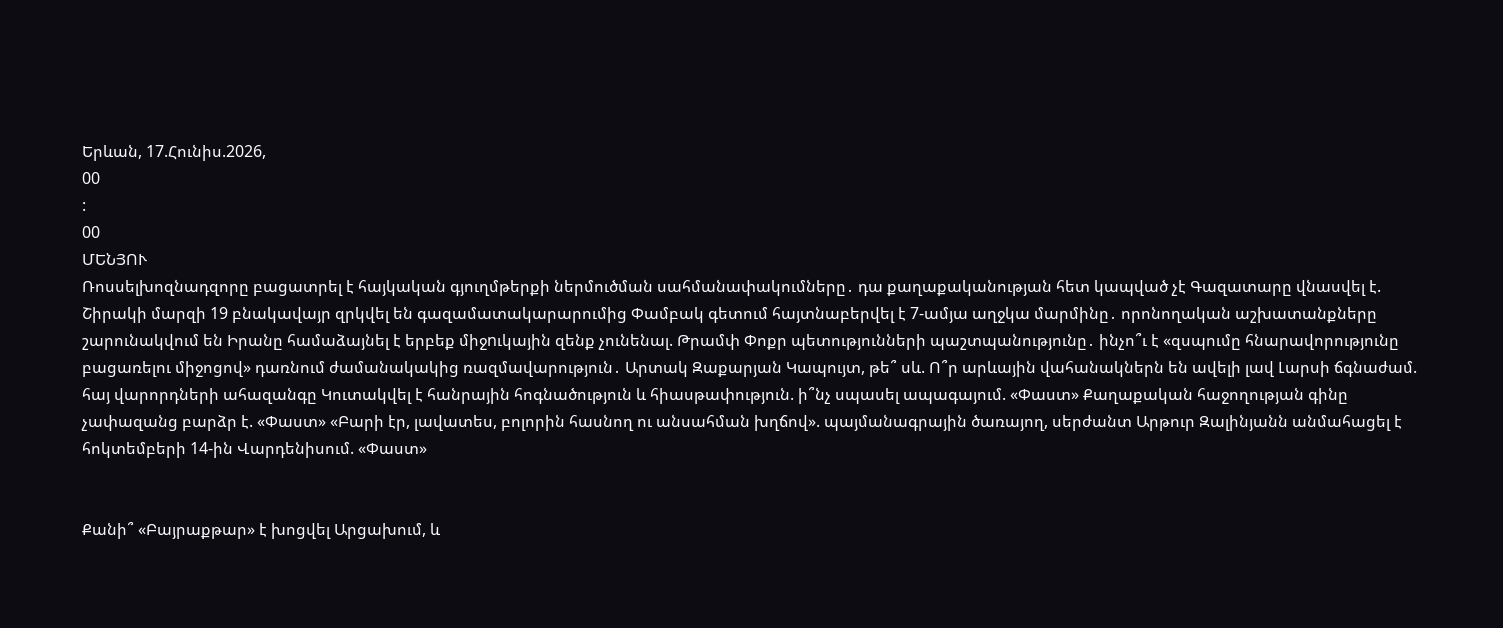Երևան, 17.Հունիս.2026,
00
:
00
ՄԵՆՅՈՒ
Ռոսսելխոզնադզորը բացատրել է հայկական գյուղմթերքի ներմուծման սահմանափակումները․ դա քաղաքականության հետ կապված չէ Գազատարը վնասվել է. Շիրակի մարզի 19 բնակավայր զրկվել են գազամատակարարումից Փամբակ գետում հայտնաբերվել է 7-ամյա աղջկա մարմինը․ որոնողական աշխատանքները շարունակվում են Իրանը համաձայնել է երբեք միջnւկային զենք չունենալ. Թրամփ Փոքր պետությունների պաշտպանությունը․ ինչո՞ւ է «զսպումը հնարավորությունը բացառելու միջոցով» դառնում ժամանակակից ռազմավարություն․ Արտակ Զաքարյան Կապույտ, թե՞ սև. Ո՞ր արևային վահանակներն են ավելի լավ Լարսի ճգնաժամ. հայ վարորդների ահազանգը Կուտակվել է հանրային հոգնածություն և հիասթափություն. ի՞նչ սպասել ապագայում. «Փաստ» Քաղաքական հաջողության գինը չափազանց բարձր է. «Փաստ» «Բարի էր, լավատես, բոլորին հասնող ու անսահման խղճով». պայմանագրային ծառայող, սերժանտ Արթուր Զալինյանն անմահացել է հոկտեմբերի 14-ին Վարդենիսում. «Փաստ»


Քանի՞ «Բայրաքթար» է խոցվել Արցախում, և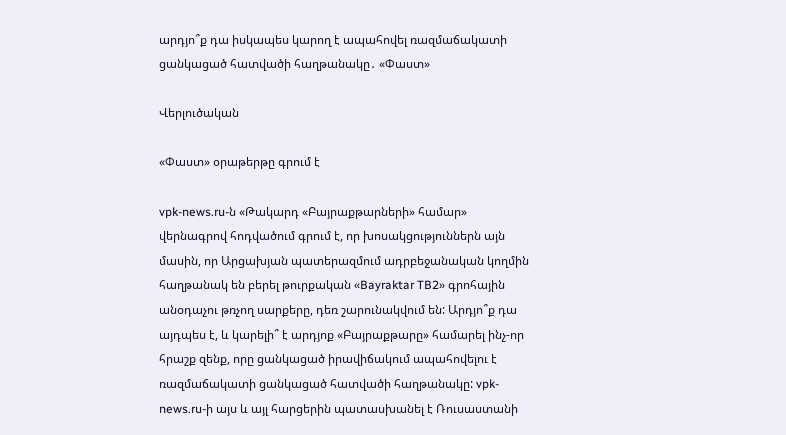արդյո՞ք դա իսկապես կարող է ապահովել ռազմաճակատի ցանկացած հատվածի հաղթանակը․ «Փաստ»

Վերլուծական

«Փաստ» օրաթերթը գրում է

vpk-news.ru-ն «Թակարդ «Բայրաքթարների» համար» վերնագրով հոդվածում գրում է, որ խոսակցություններն այն մասին, որ Արցախյան պատերազմում ադրբեջանական կողմին հաղթանակ են բերել թուրքական «Bayraktar TB2» գրոհային անօդաչու թռչող սարքերը, դեռ շարունակվում են: Արդյո՞ք դա այդպես է, և կարելի՞ է արդյոք «Բայրաքթարը» համարել ինչ-որ հրաշք զենք, որը ցանկացած իրավիճակում ապահովելու է ռազմաճակատի ցանկացած հատվածի հաղթանակը: vpk-news.ru-ի այս և այլ հարցերին պատասխանել է Ռուսաստանի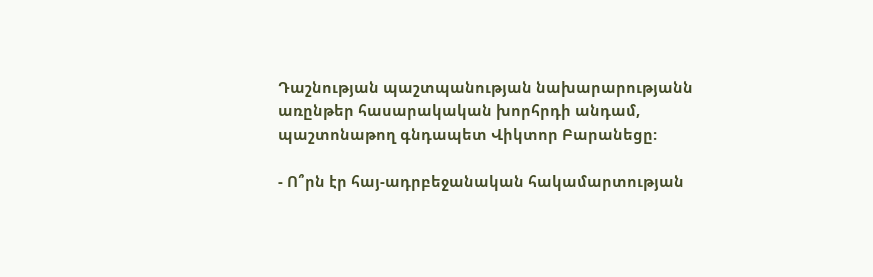Դաշնության պաշտպանության նախարարությանն առընթեր հասարակական խորհրդի անդամ, պաշտոնաթող գնդապետ Վիկտոր Բարանեցը:

- Ո՞րն էր հայ-ադրբեջանական հակամարտության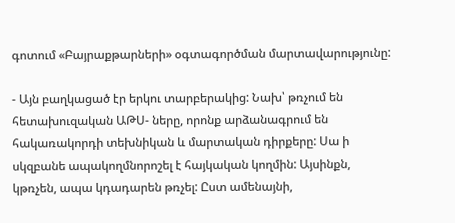գոտում «Բայրաքթարների» օգտագործման մարտավարությունը:

- Այն բաղկացած էր երկու տարբերակից: Նախ՝ թռչում են հետախուզական ԱԹՍ- ները, որոնք արձանագրում են հակառակորդի տեխնիկան և մարտական դիրքերը: Սա ի սկզբանե ապակողմնորոշել է հայկական կողմին: Այսինքն, կթռչեն, ապա կդադարեն թռչել: Ըստ ամենայնի,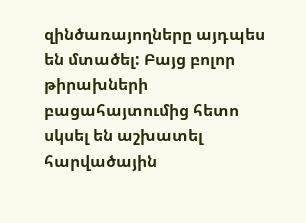զինծառայողները այդպես են մտածել: Բայց բոլոր թիրախների բացահայտումից հետո սկսել են աշխատել հարվածային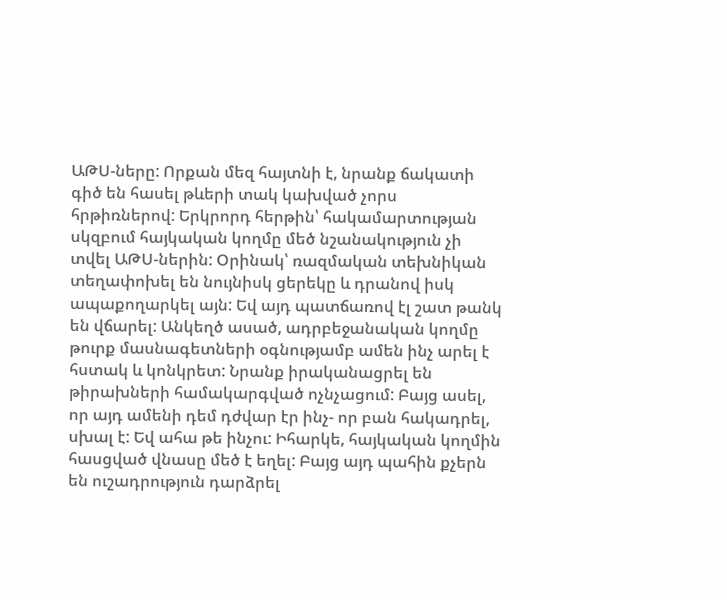ԱԹՍ-ները: Որքան մեզ հայտնի է, նրանք ճակատի գիծ են հասել թևերի տակ կախված չորս հրթիռներով: Երկրորդ հերթին՝ հակամարտության սկզբում հայկական կողմը մեծ նշանակություն չի տվել ԱԹՍ-ներին: Օրինակ՝ ռազմական տեխնիկան տեղափոխել են նույնիսկ ցերեկը և դրանով իսկ ապաքողարկել այն: Եվ այդ պատճառով էլ շատ թանկ են վճարել: Անկեղծ ասած, ադրբեջանական կողմը թուրք մասնագետների օգնությամբ ամեն ինչ արել է հստակ և կոնկրետ: Նրանք իրականացրել են թիրախների համակարգված ոչնչացում: Բայց ասել, որ այդ ամենի դեմ դժվար էր ինչ- որ բան հակադրել, սխալ է: Եվ ահա թե ինչու: Իհարկե, հայկական կողմին հասցված վնասը մեծ է եղել: Բայց այդ պահին քչերն են ուշադրություն դարձրել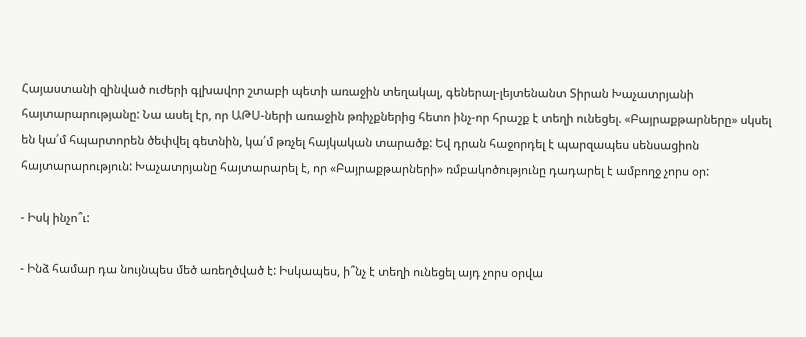Հայաստանի զինված ուժերի գլխավոր շտաբի պետի առաջին տեղակալ, գեներալ-լեյտենանտ Տիրան Խաչատրյանի հայտարարությանը: Նա ասել էր, որ ԱԹՍ-ների առաջին թռիչքներից հետո ինչ-որ հրաշք է տեղի ունեցել. «Բայրաքթարները» սկսել են կա՛մ հպարտորեն ծեփվել գետնին, կա՛մ թռչել հայկական տարածք: Եվ դրան հաջորդել է պարզապես սենսացիոն հայտարարություն: Խաչատրյանը հայտարարել է, որ «Բայրաքթարների» ռմբակոծությունը դադարել է ամբողջ չորս օր:

- Իսկ ինչո՞ւ:

- Ինձ համար դա նույնպես մեծ առեղծված է: Իսկապես, ի՞նչ է տեղի ունեցել այդ չորս օրվա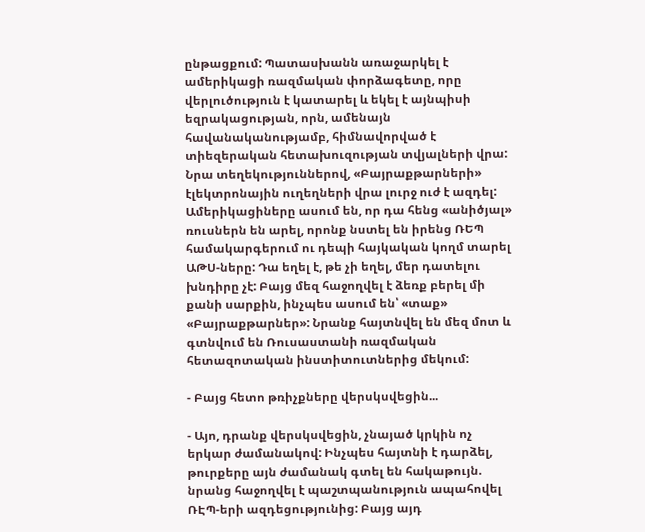ընթացքում: Պատասխանն առաջարկել է ամերիկացի ռազմական փորձագետը, որը վերլուծություն է կատարել և եկել է այնպիսի եզրակացության, որն, ամենայն հավանականությամբ, հիմնավորված է տիեզերական հետախուզության տվյալների վրա: Նրա տեղեկություններով, «Բայրաքթարների» էլեկտրոնային ուղեղների վրա լուրջ ուժ է ազդել: Ամերիկացիները ասում են, որ դա հենց «անիծյալ» ռուսներն են արել, որոնք նստել են իրենց ՌԵՊ համակարգերում ու դեպի հայկական կողմ տարել ԱԹՍ-ները: Դա եղել է, թե չի եղել, մեր դատելու խնդիրը չէ: Բայց մեզ հաջողվել է ձեռք բերել մի քանի սարքին, ինչպես ասում են՝ «տաք» «Բայրաքթարներ»: Նրանք հայտնվել են մեզ մոտ և գտնվում են Ռուսաստանի ռազմական հետազոտական ինստիտուտներից մեկում:

- Բայց հետո թռիչքները վերսկսվեցին...

- Այո, դրանք վերսկսվեցին, չնայած կրկին ոչ երկար ժամանակով: Ինչպես հայտնի է դարձել, թուրքերը այն ժամանակ գտել են հակաթույն. նրանց հաջողվել է պաշտպանություն ապահովել ՌԷՊ-երի ազդեցությունից: Բայց այդ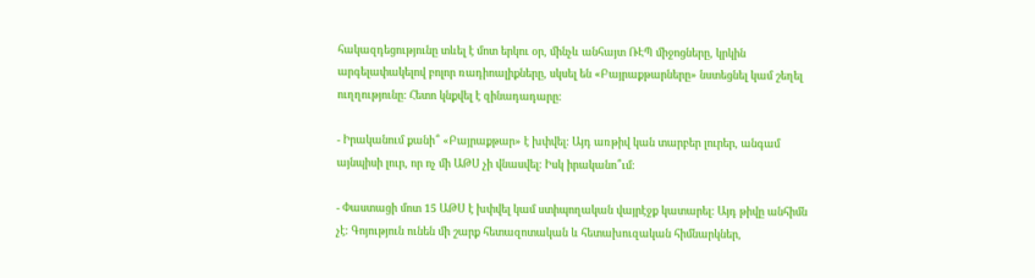հակազդեցությունը տևել է մոտ երկու օր, մինչև անհայտ ՌԷՊ միջոցները, կրկին արգելափակելով բոլոր ռադիոալիքները, սկսել են «Բայրաքթարները» նստեցնել կամ շեղել ուղղությունը: Հետո կնքվել է զինադադարը:

- Իրականում քանի՞ «Բայրաքթար» է խփվել: Այդ առթիվ կան տարբեր լուրեր, անգամ այնպիսի լուր, որ ոչ մի ԱԹՍ չի վնասվել: Իսկ իրականո՞ւմ:

- Փաստացի մոտ 15 ԱԹՍ է խփվել կամ ստիպողական վայրէջք կատարել: Այդ թիվը անհիմն չէ: Գոյություն ունեն մի շարք հետազոտական և հետախուզական հիմնարկներ,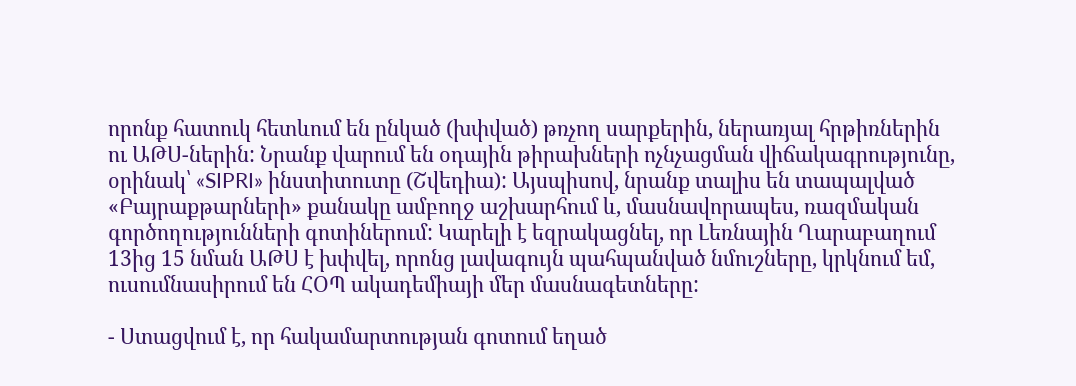որոնք հատուկ հետևում են ընկած (խփված) թռչող սարքերին, ներառյալ հրթիռներին ու ԱԹՍ-ներին: Նրանք վարում են օդային թիրախների ոչնչացման վիճակագրությունը, օրինակ՝ «SIPRI» ինստիտուտը (Շվեդիա): Այսպիսով, նրանք տալիս են տապալված «Բայրաքթարների» քանակը ամբողջ աշխարհում և, մասնավորապես, ռազմական գործողությունների գոտիներում: Կարելի է եզրակացնել, որ Լեռնային Ղարաբաղում 13ից 15 նման ԱԹՍ է խփվել, որոնց լավագույն պահպանված նմուշները, կրկնում եմ, ուսումնասիրում են ՀՕՊ ակադեմիայի մեր մասնագետները:

- Ստացվում է, որ հակամարտության գոտում եղած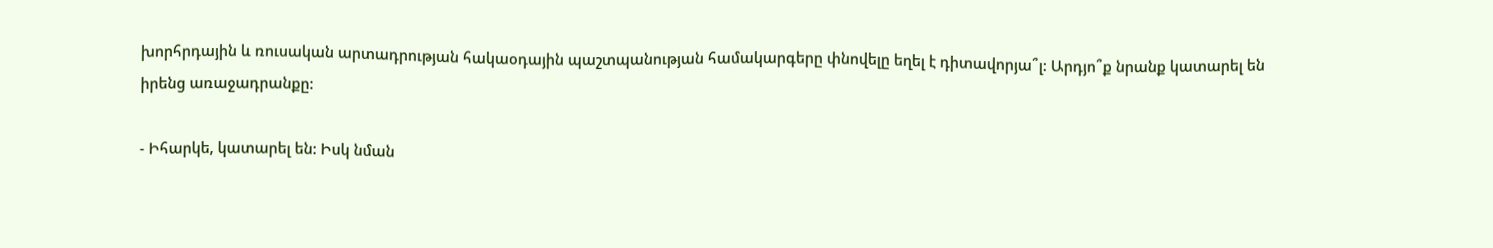խորհրդային և ռուսական արտադրության հակաօդային պաշտպանության համակարգերը փնովելը եղել է դիտավորյա՞լ: Արդյո՞ք նրանք կատարել են իրենց առաջադրանքը:

- Իհարկե, կատարել են: Իսկ նման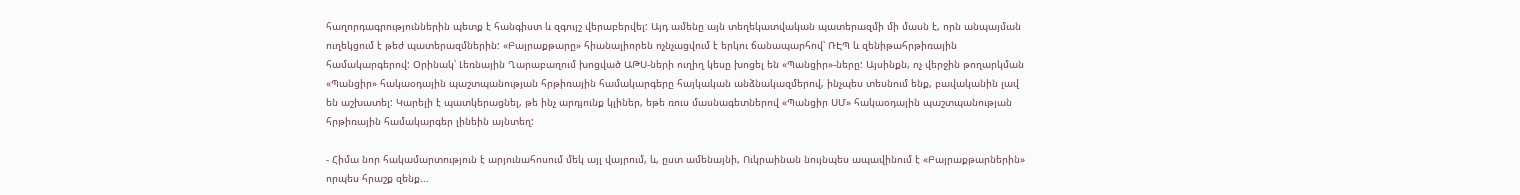հաղորդագրություններին պետք է հանգիստ և զգույշ վերաբերվել: Այդ ամենը այն տեղեկատվական պատերազմի մի մասն է, որն անպայման ուղեկցում է թեժ պատերազմներին: «Բայրաքթարը» հիանալիորեն ոչնչացվում է երկու ճանապարհով՝ ՌԷՊ և զենիթահրթիռային համակարգերով: Օրինակ՝ Լեռնային Ղարաբաղում խոցված ԱԹՍ-ների ուղիղ կեսը խոցել են «Պանցիր»-ները: Այսինքն, ոչ վերջին թողարկման «Պանցիր» հակաօդային պաշտպանության հրթիռային համակարգերը հայկական անձնակազմերով, ինչպես տեսնում ենք, բավականին լավ են աշխատել: Կարելի է պատկերացնել, թե ինչ արդյունք կլիներ, եթե ռուս մասնագետներով «Պանցիր ՍՄ» հակաօդային պաշտպանության հրթիռային համակարգեր լինեին այնտեղ:

- Հիմա նոր հակամարտություն է արյունահոսում մեկ այլ վայրում, և, ըստ ամենայնի, Ուկրաինան նույնպես ապավինում է «Բայրաքթարներին» որպես հրաշք զենք...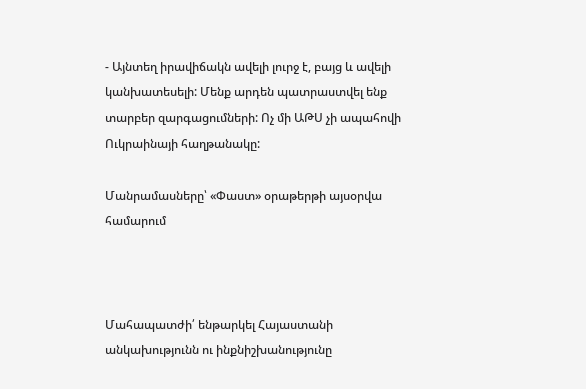- Այնտեղ իրավիճակն ավելի լուրջ է, բայց և ավելի կանխատեսելի: Մենք արդեն պատրաստվել ենք տարբեր զարգացումների: Ոչ մի ԱԹՍ չի ապահովի Ուկրաինայի հաղթանակը:

Մանրամասները՝ «Փաստ» օրաթերթի այսօրվա համարում



Մահապատժի՛ ենթարկել Հայաստանի անկախությունն ու ինքնիշխանությունը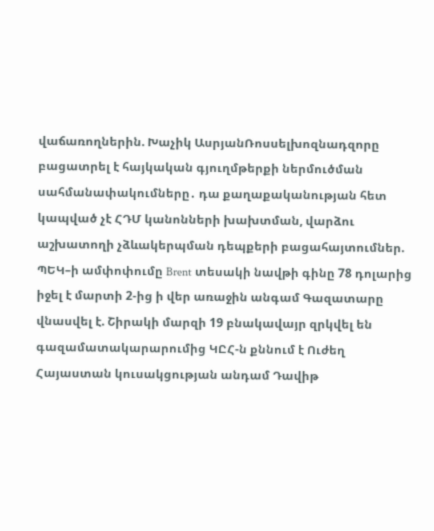վաճառողներին. Խաչիկ ԱսրյանՌոսսելխոզնադզորը բացատրել է հայկական գյուղմթերքի ներմուծման սահմանափակումները․ դա քաղաքականության հետ կապված չէ ՀԴՄ կանոնների խախտման, վարձու աշխատողի չձևակերպման դեպքերի բացահայտումներ. ՊԵԿ–ի ամփոփումը Brent տեսակի նավթի գինը 78 դոլարից իջել է մարտի 2-ից ի վեր առաջին անգամ Գազատարը վնասվել է. Շիրակի մարզի 19 բնակավայր զրկվել են գազամատակարարումից ԿԸՀ-ն քննում է Ուժեղ Հայաստան կուսակցության անդամ Դավիթ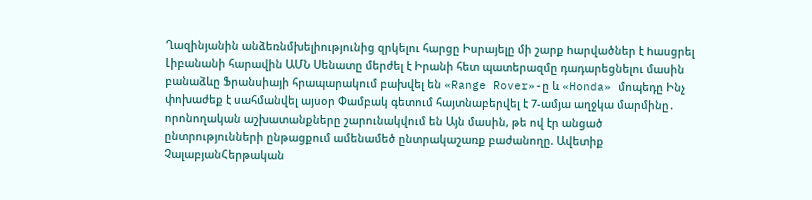Ղազինյանին անձեռնմխելիությունից զրկելու հարցը Իսրայելը մի շարք hարվածներ է hասցրել Լիբանանի հարավին ԱՄՆ Սենատը մերժել է Իրանի հետ պատերազմը դադարեցնելու մասին բանաձևը Ֆրանսիայի հրապարակում բախվել են «Range Rover»-ը և «Honda» մոպեդը Ինչ փոխաժեք է սահմանվել այսօր Փամբակ գետում հայտնաբերվել է 7-ամյա աղջկա մարմինը․ որոնողական աշխատանքները շարունակվում են Այն մասին, թե ով էր անցած ընտրությունների ընթացքում ամենամեծ ընտրակաշառք բաժանողը. Ավետիք ՉալաբյանՀերթական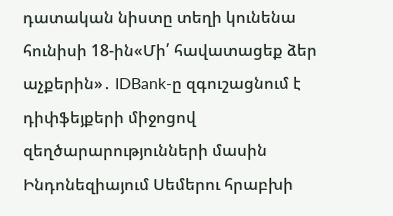դատական նիստը տեղի կունենա հունիսի 18-ին«Մի՛ հավատացեք ձեր աչքերին»․ IDBank-ը զգուշացնում է դիփֆեյքերի միջոցով զեղծարարությունների մասին Ինդոնեզիայում Սեմերու հրաբխի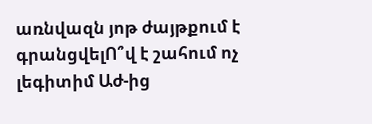առնվազն յոթ ժայթքում է գրանցվելՈ՞վ է շահում ոչ լեգիտիմ Աժ-ից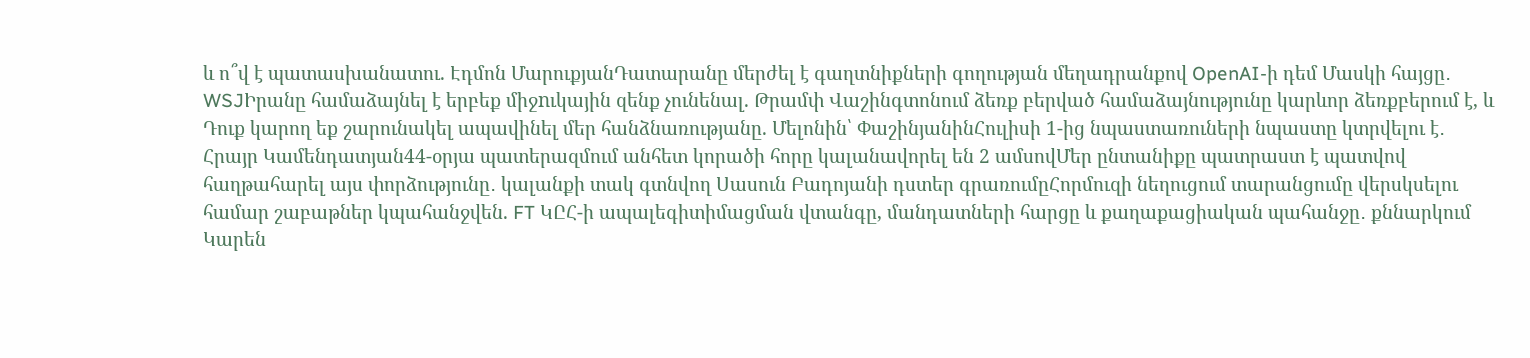և ո՞վ է պատասխանատու. Էդմոն ՄարուքյանԴատարանը մերժել է գաղտնիքների գողության մեղադրանքով OpenAI-ի դեմ Մասկի հայցը․ WSJԻրանը համաձայնել է երբեք միջnւկային զենք չունենալ. Թրամփ Վաշինգտոնում ձեռք բերված համաձայնությունը կարևոր ձեռքբերում է, և Դուք կարող եք շարունակել ապավինել մեր հանձնառությանը. Մելոնին՝ ՓաշինյանինՀուլիսի 1-ից նպաստառուների նպաստը կտրվելու է․ Հրայր Կամենդատյան44-օրյա պատերազմում անհետ կորածի հորը կալանավորել են 2 ամսովՄեր ընտանիքը պատրաստ է պատվով հաղթահարել այս փորձությունը․ կալանքի տակ գտնվող Սասուն Բադոյանի դստեր գրառումըՀորմուզի նեղուցում տարանցումը վերսկսելու համար շաբաթներ կպահանջվեն. FT ԿԸՀ-ի ապալեգիտիմացման վտանգը, մանդատների հարցը և քաղաքացիական պահանջը․ քննարկում Կարեն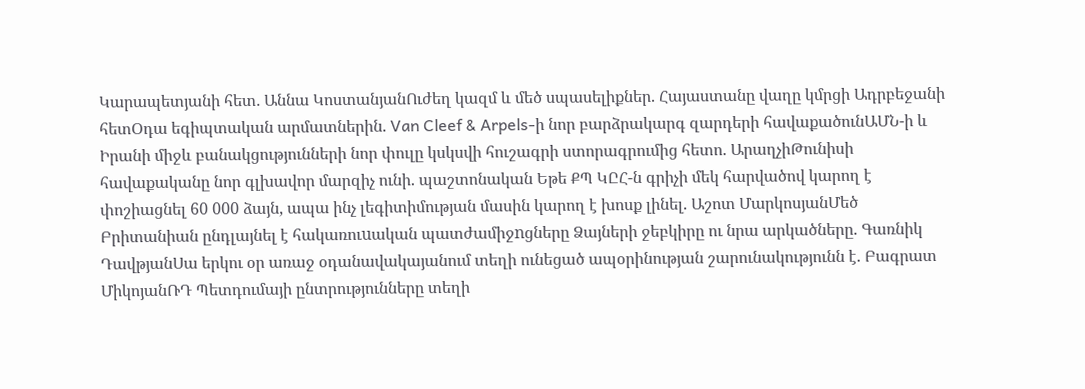Կարապետյանի հետ․ Աննա ԿոստանյանՈւժեղ կազմ և մեծ սպասելիքներ. Հայաստանը վաղը կմրցի Ադրբեջանի հետՕդա եգիպտական արմատներին. Van Cleef & Arpels-ի նոր բարձրակարգ զարդերի հավաքածունԱՄՆ-ի և Իրանի միջև բանակցությունների նոր փուլը կսկսվի հուշագրի ստորագրումից հետո. ԱրաղչիԹունիսի հավաքականը նոր գլխավոր մարզիչ ունի. պաշտոնական Եթե ՔՊ ԿԸՀ-ն գրիչի մեկ հարվածով կարող է փոշիացնել 60 000 ձայն, ապա ինչ լեգիտիմության մասին կարող է խոսք լինել. Աշոտ ՄարկոսյանՄեծ Բրիտանիան ընդլայնել է հակառուuական պատժամիջnցները Ձայների ջեբկիրը ու նրա արկածները. Գառնիկ ԴավթյանՍա երկու օր առաջ օդանավակայանում տեղի ունեցած ապօրինության շարունակությունն է. Բագրատ ՄիկոյանՌԴ Պետդումայի ընտրությունները տեղի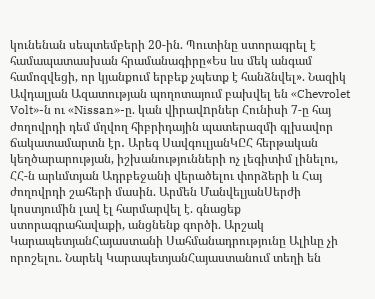կունենան սեպտեմբերի 20-ին. Պուտինը ստորագրել է համապատասխան հրամանագիրը«Ես ևս մեկ անգամ համոզվեցի, որ կյանքում երբեք չպետք է հանձնվել». Նազիկ Ավդալյան Ազատության պողոտայում բախվել են «Chevrolet Volt»-ն ու «Nissan»-ը. կան վիրավnրներ Հունիսի 7-ը հայ ժողովրդի դեմ մղվող հիբրիդային պատերազմի գլխավոր ճակատամարտն էր․ Արեգ ՍավգուլյանԿԸՀ հերթական կեղծարարության, իշխանությունների ոչ լեգիտիմ լինելու, ՀՀ-ն արևմտյան Ադրբեջանի վերածելու փորձերի և Հայ ժողովրդի շահերի մասին. Արմեն ՄանվելյանՍերժի կոստյումին լավ էլ հարմարվել է. գնացեք ստորագրահավաքի, անցնենք գործի. Արշակ ԿարապետյանՀայաստանի Սահմանադրությունը Ալիևը չի որոշելու. Նարեկ ԿարապետյանՀայաստանում տեղի են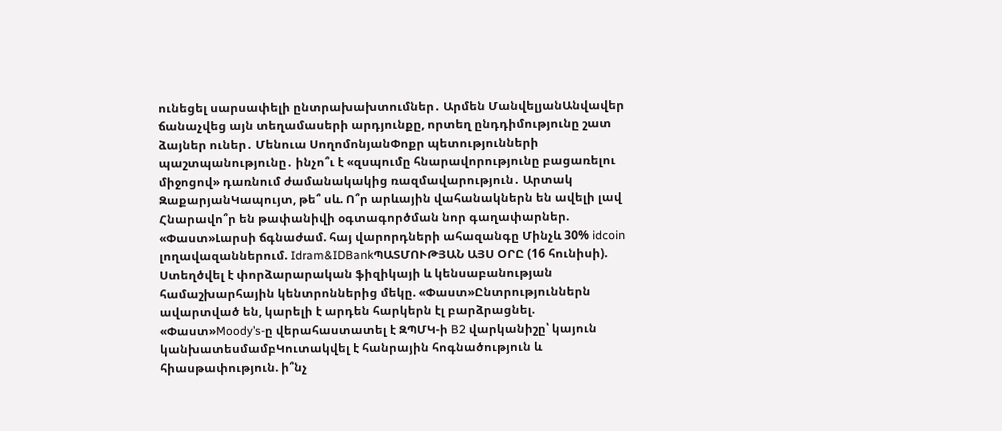ունեցել սարսափելի ընտրախախտումներ․ Արմեն ՄանվելյանԱնվավեր ճանաչվեց այն տեղամասերի արդյունքը, որտեղ ընդդիմությունը շատ ձայներ ուներ․ Մենուա ՍողոմոնյանՓոքր պետությունների պաշտպանությունը․ ինչո՞ւ է «զսպումը հնարավորությունը բացառելու միջոցով» դառնում ժամանակակից ռազմավարություն․ Արտակ ԶաքարյանԿապույտ, թե՞ սև. Ո՞ր արևային վահանակներն են ավելի լավ Հնարավո՞ր են թափանիվի օգտագործման նոր գաղափարներ. «Փաստ»Լարսի ճգնաժամ. հայ վարորդների ահազանգը Մինչև 30% idcoin լողավազաններում. Idram&IDBankՊԱՏՄՈՒԹՅԱՆ ԱՅՍ ՕՐԸ (16 հունիսի). Ստեղծվել է փորձարարական ֆիզիկայի և կենսաբանության համաշխարհային կենտրոններից մեկը. «Փաստ»Ընտրություններն ավարտված են, կարելի է արդեն հարկերն էլ բարձրացնել. «Փաստ»Moody’s-ը վերահաստատել է ԶՊՄԿ-ի B2 վարկանիշը՝ կայուն կանխատեսմամբԿուտակվել է հանրային հոգնածություն և հիասթափություն. ի՞նչ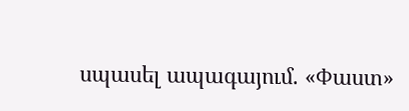սպասել ապագայում. «Փաստ»